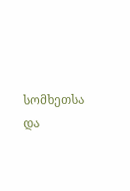სომხეთსა და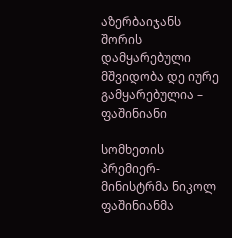აზერბაიჯანს შორის დამყარებული მშვიდობა დე იურე გამყარებულია – ფაშინიანი

სომხეთის პრემიერ-მინისტრმა ნიკოლ ფაშინიანმა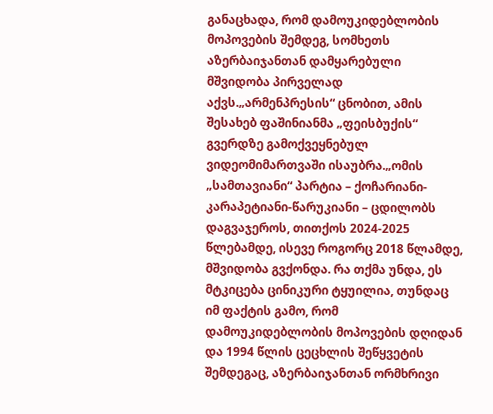განაცხადა, რომ დამოუკიდებლობის მოპოვების შემდეგ, სომხეთს აზერბაიჯანთან დამყარებული მშვიდობა პირველად აქვს.„არმენპრესის“ ცნობით, ამის შესახებ ფაშინიანმა „ფეისბუქის“ გვერდზე გამოქვეყნებულ ვიდეომიმართვაში ისაუბრა.„ომის „სამთავიანი“ პარტია – ქოჩარიანი-კარაპეტიანი-წარუკიანი – ცდილობს დაგვაჯეროს, თითქოს 2024-2025 წლებამდე, ისევე როგორც 2018 წლამდე, მშვიდობა გვქონდა. რა თქმა უნდა, ეს მტკიცება ცინიკური ტყუილია, თუნდაც იმ ფაქტის გამო, რომ დამოუკიდებლობის მოპოვების დღიდან და 1994 წლის ცეცხლის შეწყვეტის შემდეგაც, აზერბაიჯანთან ორმხრივი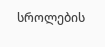სროლების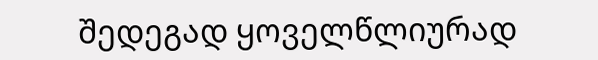შედეგად ყოველწლიურად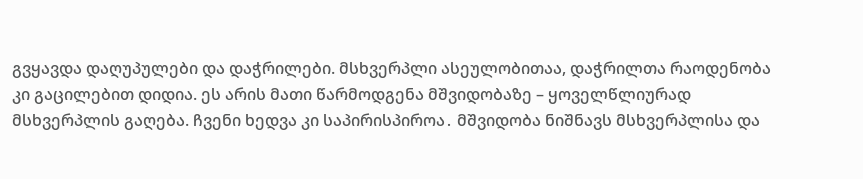გვყავდა დაღუპულები და დაჭრილები. მსხვერპლი ასეულობითაა, დაჭრილთა რაოდენობა კი გაცილებით დიდია. ეს არის მათი წარმოდგენა მშვიდობაზე – ყოველწლიურად მსხვერპლის გაღება. ჩვენი ხედვა კი საპირისპიროა․ მშვიდობა ნიშნავს მსხვერპლისა და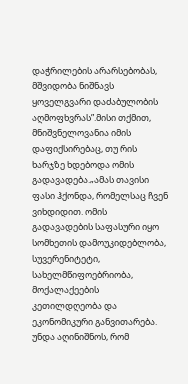დაჭრილების არარსებობას, მშვიდობა ნიშნავს ყოველგვარი დაძაბულობის აღმოფხვრას”.მისი თქმით, მნიშვნელოვანია იმის დაფიქსირებაც, თუ რის ხარჯზე ხდებოდა ომის გადავადება.„ამას თავისი ფასი ჰქონდა, რომელსაც ჩვენ ვიხდიდით. ომის გადავადების საფასური იყო სომხეთის დამოუკიდებლობა, სუვერენიტეტი, სახელმწიფოებრიობა, მოქალაქეების კეთილდღეობა და ეკონომიკური განვითარება. უნდა აღინიშნოს, რომ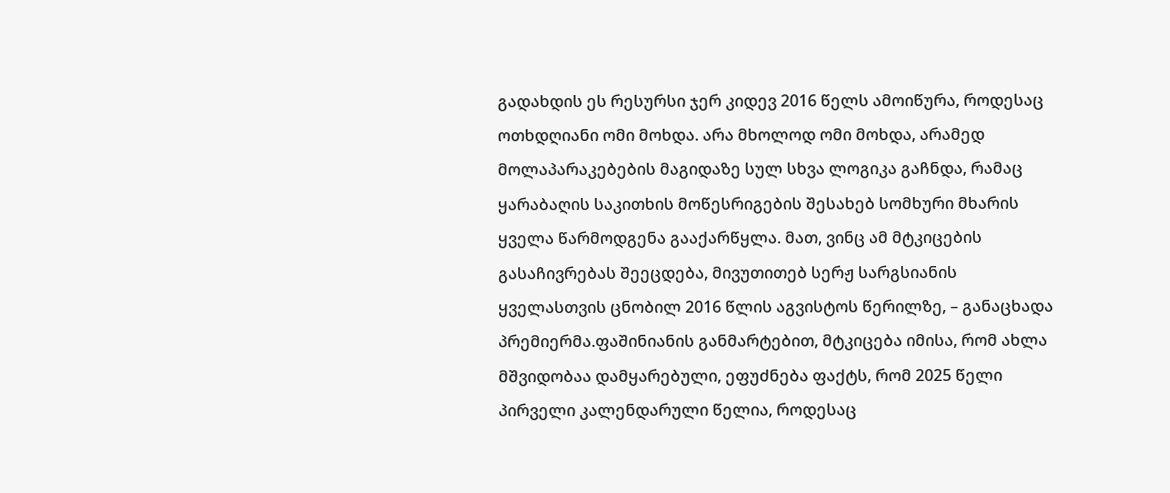გადახდის ეს რესურსი ჯერ კიდევ 2016 წელს ამოიწურა, როდესაც ოთხდღიანი ომი მოხდა. არა მხოლოდ ომი მოხდა, არამედ მოლაპარაკებების მაგიდაზე სულ სხვა ლოგიკა გაჩნდა, რამაც ყარაბაღის საკითხის მოწესრიგების შესახებ სომხური მხარის ყველა წარმოდგენა გააქარწყლა. მათ, ვინც ამ მტკიცების გასაჩივრებას შეეცდება, მივუთითებ სერჟ სარგსიანის ყველასთვის ცნობილ 2016 წლის აგვისტოს წერილზე, – განაცხადა პრემიერმა.ფაშინიანის განმარტებით, მტკიცება იმისა, რომ ახლა მშვიდობაა დამყარებული, ეფუძნება ფაქტს, რომ 2025 წელი პირველი კალენდარული წელია, როდესაც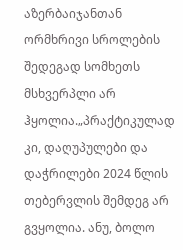აზერბაიჯანთან ორმხრივი სროლების შედეგად სომხეთს მსხვერპლი არ ჰყოლია.„პრაქტიკულად კი, დაღუპულები და დაჭრილები 2024 წლის თებერვლის შემდეგ არ გვყოლია. ანუ, ბოლო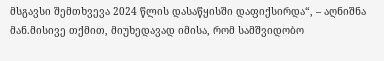მსგავსი შემთხვევა 2024 წლის დასაწყისში დაფიქსირდა“, – აღნიშნა მან.მისივე თქმით, მიუხედავად იმისა, რომ სამშვიდობო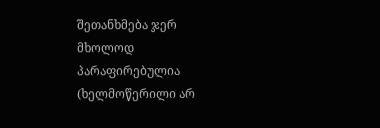შეთანხმება ჯერ მხოლოდ პარაფირებულია (ხელმოწერილი არ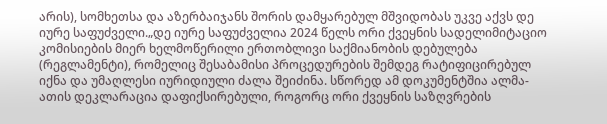არის), სომხეთსა და აზერბაიჯანს შორის დამყარებულ მშვიდობას უკვე აქვს დე იურე საფუძველი.„დე იურე საფუძველია 2024 წელს ორი ქვეყნის სადელიმიტაციო კომისიების მიერ ხელმოწერილი ერთობლივი საქმიანობის დებულება (რეგლამენტი), რომელიც შესაბამისი პროცედურების შემდეგ რატიფიცირებულ იქნა და უმაღლესი იურიდიული ძალა შეიძინა. სწორედ ამ დოკუმენტშია ალმა-ათის დეკლარაცია დაფიქსირებული, როგორც ორი ქვეყნის საზღვრების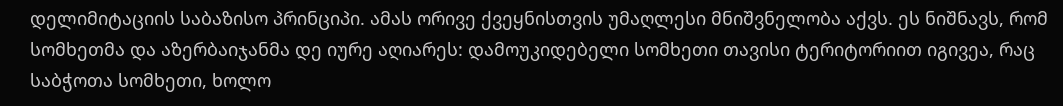დელიმიტაციის საბაზისო პრინციპი. ამას ორივე ქვეყნისთვის უმაღლესი მნიშვნელობა აქვს. ეს ნიშნავს, რომ სომხეთმა და აზერბაიჯანმა დე იურე აღიარეს: დამოუკიდებელი სომხეთი თავისი ტერიტორიით იგივეა, რაც საბჭოთა სომხეთი, ხოლო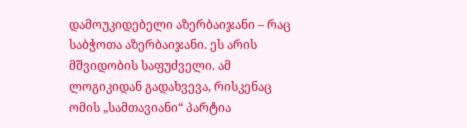დამოუკიდებელი აზერბაიჯანი – რაც საბჭოთა აზერბაიჯანი. ეს არის მშვიდობის საფუძველი. ამ ლოგიკიდან გადახვევა, რისკენაც ომის „სამთავიანი“ პარტია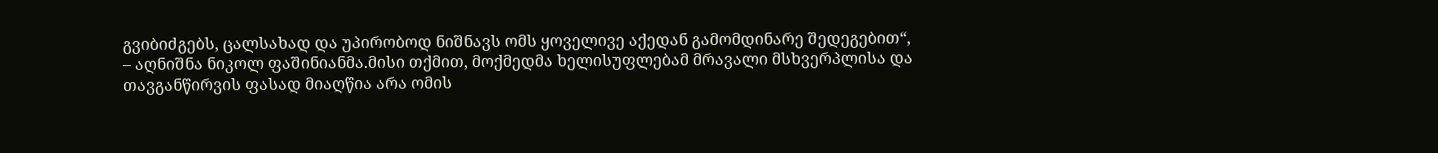გვიბიძგებს, ცალსახად და უპირობოდ ნიშნავს ომს ყოველივე აქედან გამომდინარე შედეგებით“, – აღნიშნა ნიკოლ ფაშინიანმა.მისი თქმით, მოქმედმა ხელისუფლებამ მრავალი მსხვერპლისა და თავგანწირვის ფასად მიაღწია არა ომის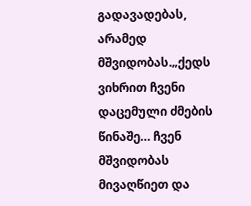გადავადებას, არამედ მშვიდობას.„ქედს ვიხრით ჩვენი დაცემული ძმების წინაშე… ჩვენ მშვიდობას მივაღწიეთ და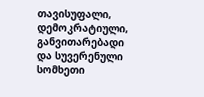თავისუფალი, დემოკრატიული, განვითარებადი და სუვერენული სომხეთი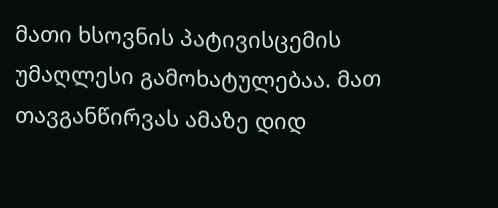მათი ხსოვნის პატივისცემის უმაღლესი გამოხატულებაა. მათ თავგანწირვას ამაზე დიდ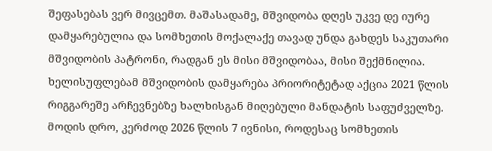შეფასებას ვერ მივცემთ. მაშასადამე, მშვიდობა დღეს უკვე დე იურე დამყარებულია და სომხეთის მოქალაქე თავად უნდა გახდეს საკუთარი მშვიდობის პატრონი, რადგან ეს მისი მშვიდობაა, მისი შექმნილია. ხელისუფლებამ მშვიდობის დამყარება პრიორიტეტად აქცია 2021 წლის რიგგარეშე არჩევნებზე ხალხისგან მიღებული მანდატის საფუძველზე. მოდის დრო, კერძოდ 2026 წლის 7 ივნისი, როდესაც სომხეთის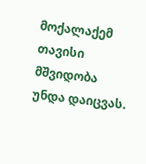მოქალაქემ თავისი მშვიდობა უნდა დაიცვას.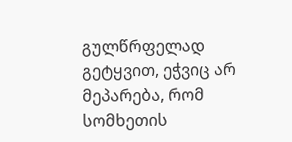გულწრფელად გეტყვით, ეჭვიც არ მეპარება, რომ სომხეთის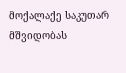მოქალაქე საკუთარ მშვიდობას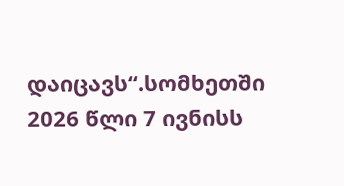დაიცავს“.სომხეთში 2026 წლი 7 ივნისს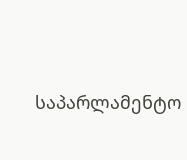საპარლამენტო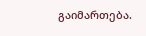გაიმართება.